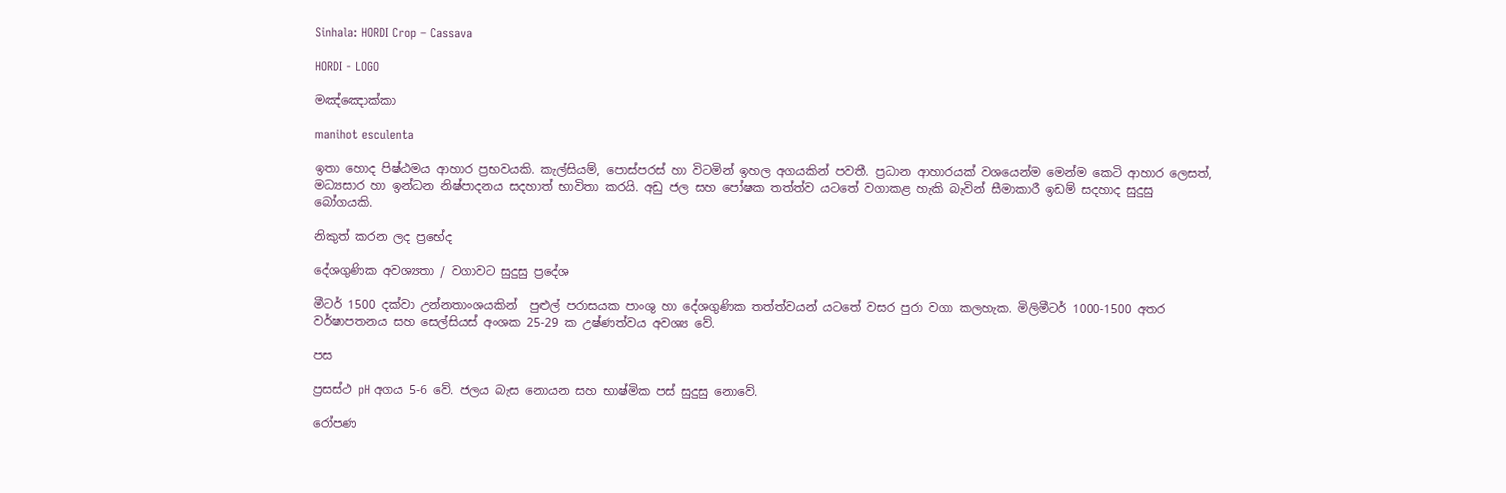Sinhala: HORDI Crop – Cassava

HORDI - LOGO

මඤ්ඤොක්කා

manihot esculenta

ඉතා හොද පිෂ්ඨමය ආහාර ප්‍රභවයකි. කැල්සියම්, පොස්පරස් හා විටමින් ඉහල අගයකින් පවතී. ප්‍රධාන ආහාරයක් වශයෙන්ම මෙන්ම කෙටි ආහාර ලෙසත්, මධ්‍යසාර හා ඉන්ධන නිෂ්පාදනය සදහාත් භාවිතා කරයි. අඩු ජල සහ පෝෂක තත්ත්ව යටතේ වගාකළ හැකි බැවින් සීමාකාරී ඉඩම් සදහාද සුදුසු බෝගයකි.

නිකුත් කරන ලද ප්‍රභේද

දේශගුණික අවශ්‍යතා / වගාවට සුදුසු ප්‍රදේශ

මීටර් 1500 දක්වා උන්නතාංශයකින්  පුළුල් පරාසයක පාංශු හා දේශගුණික තත්ත්වයන් යටතේ වසර පුරා වගා කලහැක. මිලිමීටර් 1000-1500 අතර වර්ෂාපතනය සහ සෙල්සියස් අංශක 25-29 ක උෂ්ණත්වය අවශ්‍ය වේ.

පස

ප්‍රසස්ථ pH අගය 5-6 වේ. ජලය බැස නොයන සහ භාෂ්මික පස් සුදුසු නොවේ.

රෝපණ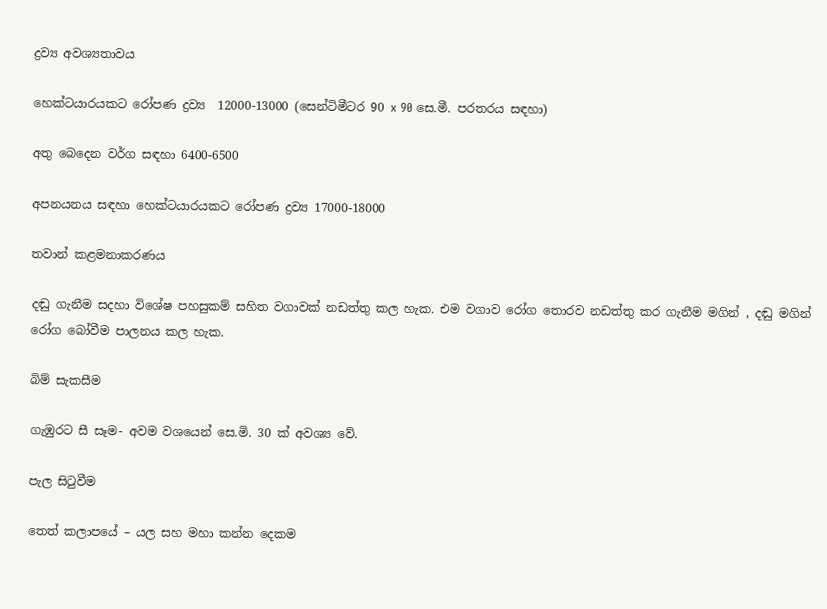ද්‍රව්‍ය අවශ්‍යතාවය

හෙක්ටයාරයකට රෝපණ ද්‍රව්‍ය  12000-13000 (සෙන්ටිමීටර 90 x 90 සෙ.මී. පරතරය සඳහා)

අතු බෙදෙන වර්ග සඳහා 6400-6500

අපනයනය සඳහා හෙක්ටයාරයකට රෝපණ ද්‍රව්‍ය 17000-18000

තවාන් කළමනාකරණය

දඬු ගැනීම සදහා විශේෂ පහසුකම් සහිත වගාවක් නඩත්තු කල හැක. එම වගාව රෝග තොරව නඩත්තු කර ගැනීම මගින් , දඬු මගින් රෝග බෝවීම පාලනය කල හැක.

බිම් සැකසීම

ගැඹුරට සී සෑම- අවම වශයෙන් සෙ.මි. 30 ක් අවශ්‍ය වේ.

පැල සිටුවීම

තෙත් කලාපයේ – යල සහ මහා කන්න දෙකම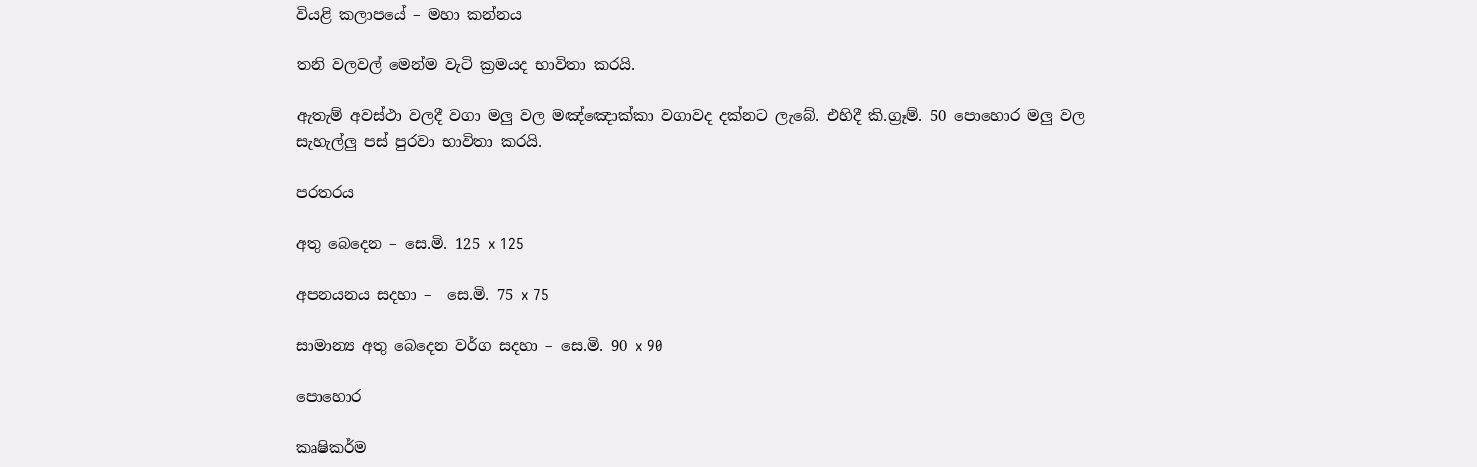වියළි කලාපයේ – මහා කන්නය

තනි වලවල් මෙන්ම වැටි ක්‍රමයද භාවිතා කරයි.

ඇතැම් අවස්ථා වලදී වගා මලු වල මඤ්ඤොක්කා වගාවද දක්නට ලැබේ. එහිදී කි.ග්‍රෑම්. 50 පොහොර මලු වල සැහැල්ලු පස් පුරවා භාවිතා කරයි.

පරතරය

අතු බෙදෙන – සෙ.මි. 125 x 125

අපනයනය සදහා –  සෙ.මි. 75 x 75

සාමාන්‍ය අතු බෙදෙන වර්ග සදහා – සෙ.මි. 90 x 90

පොහොර

කෘෂිකර්ම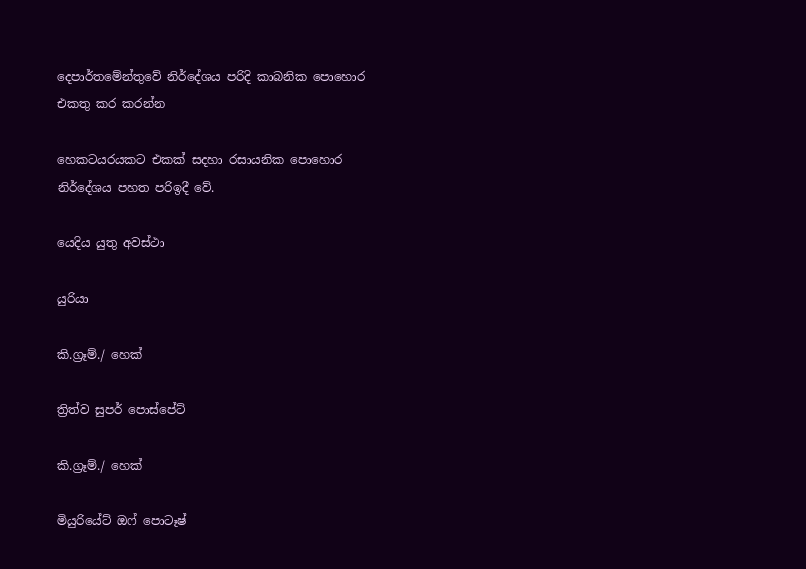දෙපාර්තමේන්තුවේ නිර්දේශය පරිදි කාබනික පොහොර එකතු කර කරන්න

හෙකටයරයකට එකක් සදහා රසායනික පොහොර නිර්දේශය පහත පරිඉදී වේ.

යෙදිය යුතු අවස්ථා

යුරියා

කි.ග්‍රෑම්./ හෙක්

ත්‍රිත්ව සුපර් පොස්පේට්

කි.ග්‍රෑම්./ හෙක්

මියුරියේට් ඔෆ් පොටෑෂ්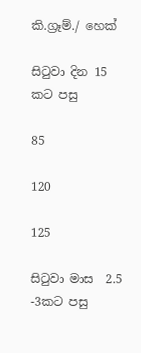කි.ග්‍රෑම්./ හෙක්

සිටුවා දින 15 කට පසු

85

120

125

සිටුවා මාස  2.5 -3කට පසු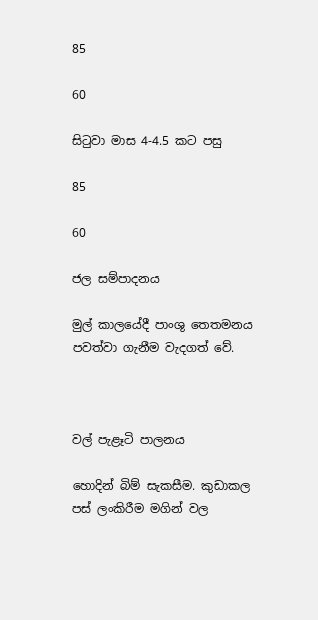85

60

සිටුවා මාස 4-4.5 කට පසු

85

60

ජල සම්පාදනය

මුල් කාලයේදී පාංශු තෙතමනය පවත්වා ගැනීම වැදගත් වේ.



වල් පැළෑටි පාලනය

හොදින් බිම් සැකසීම. කුඩාකල පස් ලංකිරීම මගින් වල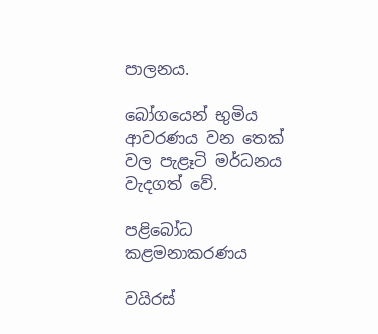පාලනය.

බෝගයෙන් භුමිය ආවරණය වන තෙක් වල පැළෑටි මර්ධනය වැදගත් වේ.

පළිබෝධ කළමනාකරණය

වයිරස්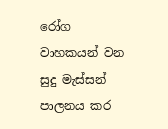රෝග වාහකයන් වන සුදු මැස්සන් පාලනය කර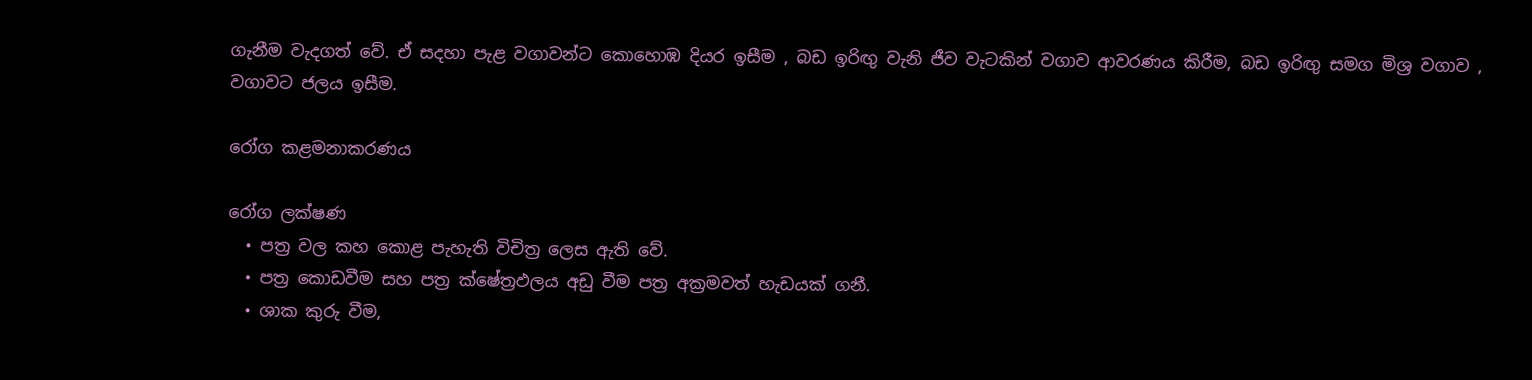ගැනීම වැදගත් වේ. ඒ සදහා පැළ වගාවන්ට කොහොඹ දියර ඉසීම , බඩ ඉරිඟු වැනි ජීව වැටකින් වගාව ආවරණය කිරීම, බඩ ඉරිඟු සමග මිශ්‍ර වගාව , වගාවට ජලය ඉසීම.

රෝග කළමනාකරණය

රෝග ලක්ෂණ
  • පත්‍ර වල කහ කොළ පැහැති විචිත්‍ර ලෙස ඇති වේ.
  • පත්‍ර කොඩවීම සහ පත්‍ර ක්ෂේත්‍රඵලය අඩු වීම පත්‍ර අක්‍රමවත් හැඩයක් ගනී.
  • ශාක කුරු වීම,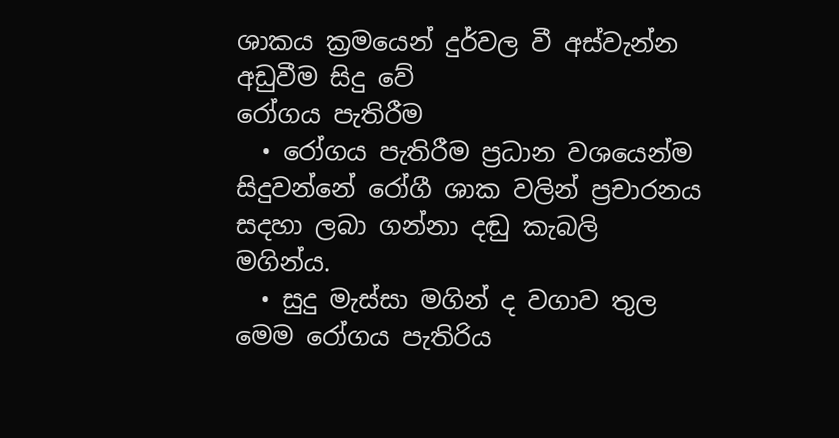ශාකය ක්‍රමයෙන් දුර්වල වී අස්වැන්න අඩුවීම සිදු වේ
රෝගය පැතිරීම
  • රෝගය පැතිරීම ප්‍රධාන වශයෙන්ම සිදුවන්නේ රෝගී ශාක වලින් ප්‍රචාරනය සදහා ලබා ගන්නා දඬු කැබලි මගින්ය.
  • සුදු මැස්සා මගින් ද වගාව තුල  මෙම රෝගය පැතිරිය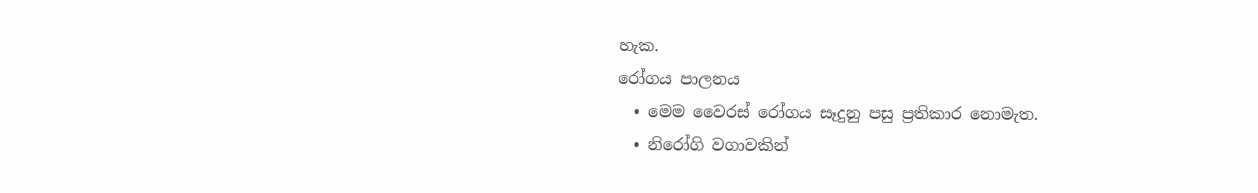හැක.
රෝගය පාලනය
  • මෙම වෛරස් රෝගය සෑදුනු පසු ප්‍රතිකාර නොමැත.
  • නිරෝගි වගාවකින්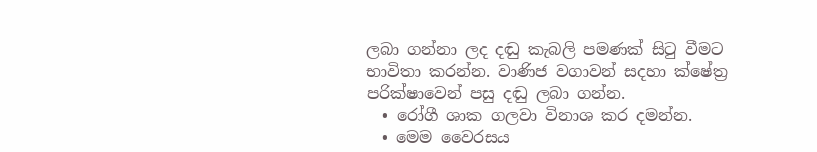ලබා ගන්නා ලද දඬු කැබලි පමණක් සිටු වීමට භාවිතා කරන්න. වාණිජ වගාවන් සදහා ක්ෂේත්‍ර පරික්ෂාවෙන් පසු දඬු ලබා ගන්න.
  • රෝගී ශාක ගලවා විනාශ කර දමන්න.
  • මෙම වෛරසය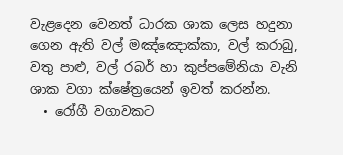වැළදෙන වෙනත් ධාරක ශාක ලෙස හදුනා ගෙන ඇති වල් මඤ්ඤොක්කා, වල් කරාබු, වතු පාළු, වල් රබර් හා කුප්පමේනියා වැනි ශාක වගා ක්ෂේත්‍රයෙන් ඉවත් කරන්න.
  • රෝගී වගාවකට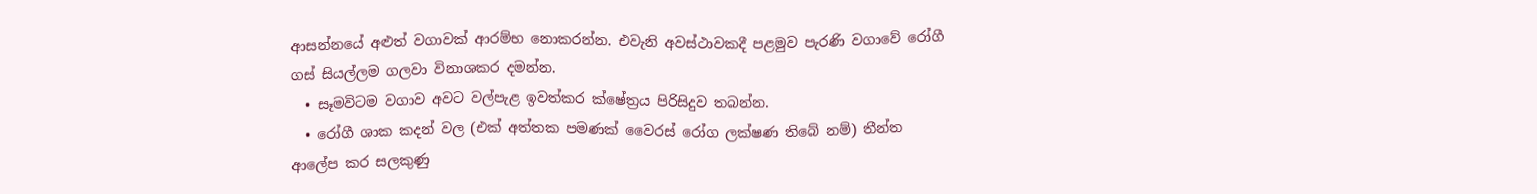ආසන්නයේ අළුත් වගාවක් ආරම්භ නොකරන්න. එවැනි අවස්ථාවකදී පළමුව පැරණි වගාවේ රෝගී ගස් සියල්ලම ගලවා විනාශකර දමන්න.
  • සෑමවිටම වගාව අවට වල්පැළ ඉවත්කර ක්ෂේත්‍රය පිරිසිදුව තබන්න.
  • රෝගී ශාක කදන් වල (එක් අත්තක පමණක් වෛරස් රෝග ලක්ෂණ තිබේ නම්) තීන්ත ආලේප කර සලකුණු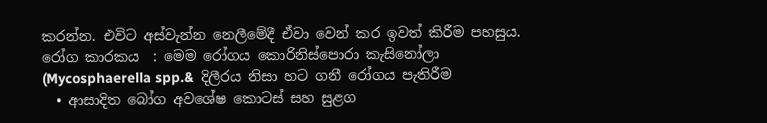කරන්න. එවිට අස්වැන්න නෙලීමේදී ඒවා වෙන් කර ඉවත් කිරීම පහසුය.
රෝග කාරකය  : මෙම රෝගය කොරිනිස්පොරා කැසිනෝලා (Mycosphaerella spp.&  දිලීරය නිසා හට ගනී රෝගය පැතිරීම
  • ආසාදිත බෝග අවශේෂ කොටස් සහ සුළග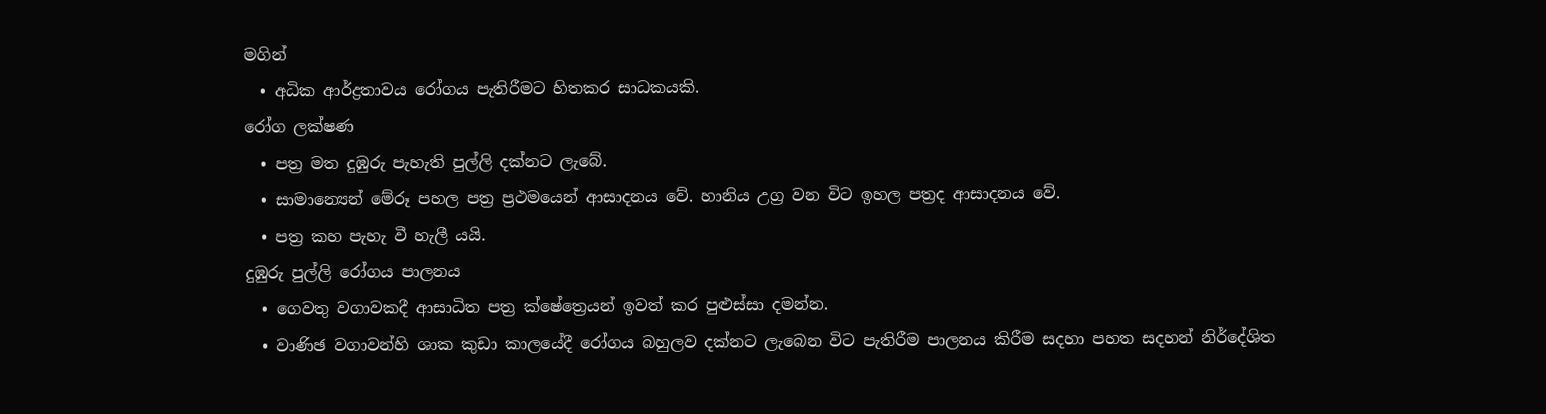මගින්
  • අධික ආර්ද්‍රතාවය රෝගය පැතිරීමට හිතකර සාධකයකි.
රෝග ලක්ෂණ
  • පත්‍ර මත දුඹුරු පැහැති පුල්ලි දක්නට ලැබේ.
  • සාමාන්‍යෙන් මේරූ පහල පත්‍ර ප්‍රථමයෙන් ආසාදනය වේ. හානිය උග්‍ර වන විට ඉහල පත්‍රද ආසාදනය වේ.
  • පත්‍ර කහ පැහැ වී හැලී යයි.
දුඹුරු පුල්ලි රෝගය පාලනය
  • ගෙවතු වගාවකදී ආසාධිත පත්‍ර ක්ෂේත්‍රෙයන් ඉවත් කර පුළුස්සා දමන්න.
  • වාණිඡ වගාවන්හි ශාක කුඩා කාලයේදී රෝගය බහුලව දක්නට ලැබෙන විට පැතිරීම පාලනය කිරීම සදහා පහත සදහන් නිර්දේශිත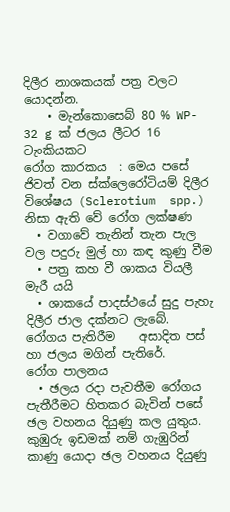දිලීර නාශකයක් පත්‍ර වලට යොදන්න.
    • මැන්කොසෙබ් 80 % WP- 32 g ක් ජලය ලීටර 16 ටැංකියකට
රෝග කාරකය  : මෙය පසේ ජිවත් වන ස්ක්ලෙරෝටියම් දිලීර විශේෂය (Sclerotium  spp.) නිසා ඇති වේ රෝග ලක්ෂණ
  • වගාවේ තැනින් තැන පැල වල පදුරු මුල් හා කඳ කුණු වීම
  • පත්‍ර කහ වී ශාකය වියලී මැරී යයි
  • ශාකයේ පාදස්ථයේ සුදු පැහැ දිලීර ජාල දක්නට ලැබේ.
රෝගය පැතිරීම    අසාදිත පස් හා ජලය මගින් පැතිරේ.
රෝග පාලනය
  • ඡලය රදා පැවතීම රෝගය පැතීරීමට හිතකර බැවින් පසේ ඡල වහනය දියුණු කල යුතුය. කුඹුරු ඉඩමක් නම් ගැඹුරින් කාණු යොදා ඡල වහනය දියුණු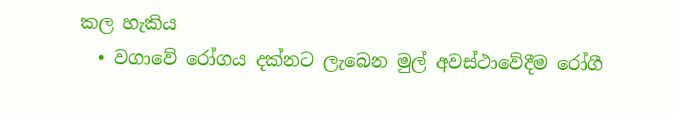කල හැකිය
  • වගාවේ රෝගය දක්නට ලැබෙන මුල් අවස්ථාවේදීම රෝගී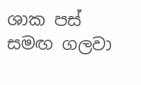ශාක පස් සමඟ ගලවා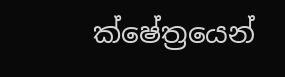ක්ෂේත්‍රයෙන්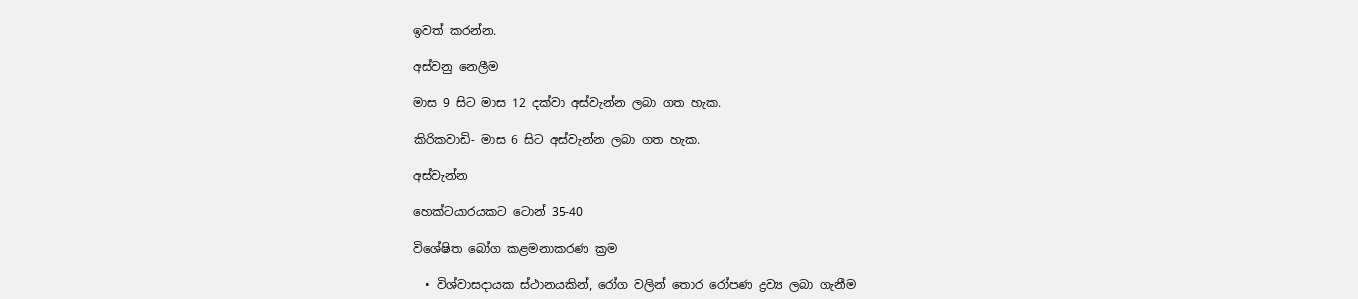ඉවත් කරන්න.

අස්වනු නෙලීම

මාස 9 සිට මාස 12 දක්වා අස්වැන්න ලබා ගත හැක.

කිරිකවාඩි- මාස 6 සිට අස්වැන්න ලබා ගත හැක.

අස්වැන්න

හෙක්ටයාරයකට ටොන් 35-40

විශේෂිත බෝග කළමනාකරණ ක්‍රම

  • විශ්වාසදායක ස්ථානයකින්, රෝග වලින් තොර රෝපණ ද්‍රව්‍ය ලබා ගැනීම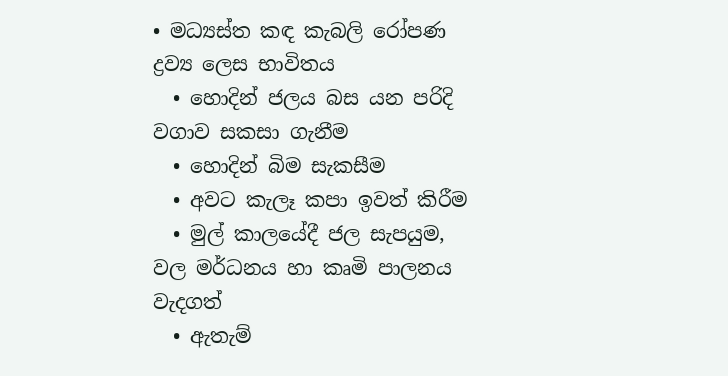• මධ්‍යස්ත කඳ කැබලි රෝපණ ද්‍රව්‍ය ලෙස භාවිතය
  • හොදින් ජලය බස යන පරිදි වගාව සකසා ගැනීම
  • හොදින් බිම සැකසීම
  • අවට කැලෑ කපා ඉවත් කිරීම
  • මුල් කාලයේදී ජල සැපයුම, වල මර්ධනය හා කෘමි පාලනය වැදගත්
  • ඇතැම්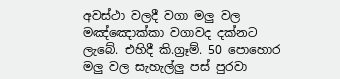අවස්ථා වලදී වගා මලු වල මඤ්ඤොක්කා වගාවද දක්නට ලැබේ. එහිදී කි.ග්‍රෑම්. 50 පොහොර මලු වල සැහැල්ලු පස් පුරවා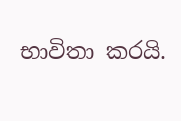භාවිතා කරයි.